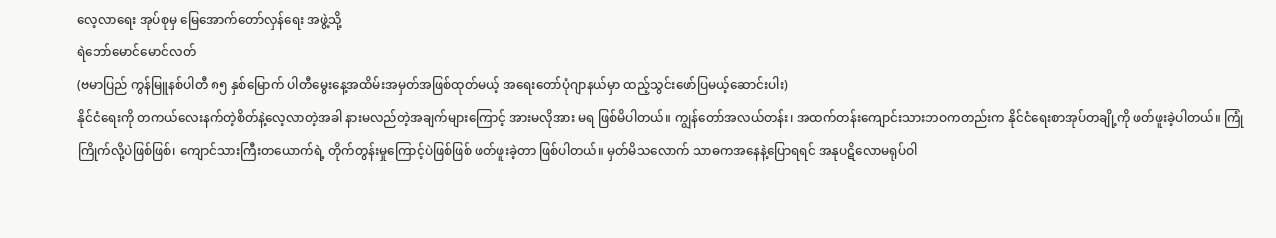လေ့လာရေး အုပ်စုမှ မြေအောက်တော်လှန်ရေး အဖွဲ့သို့
ရဲဘော်မောင်မောင်လတ်
(ဗမာပြည် ကွန်မြူနစ်ပါတီ ၈၅ နှစ်မြောက် ပါတီမွေးနေ့အထိမ်းအမှတ်အဖြစ်ထုတ်မယ့် အရေးတော်ပုံဂျာနယ်မှာ ထည့်သွင်းဖော်ပြမယ့်ဆောင်းပါး)
နိုင်ငံရေးကို တကယ်လေးနက်တဲ့စိတ်နဲ့လေ့လာတဲ့အခါ နားမလည်တဲ့အချက်များကြောင့် အားမလိုအား မရ ဖြစ်မိပါတယ်။ ကျွန်တော်အလယ်တန်း၊ အထက်တန်းကျောင်းသားဘဝကတည်းက နိုင်ငံရေးစာအုပ်တချို့ကို ဖတ်ဖူးခဲ့ပါတယ်။ ကြုံကြိုက်လို့ပဲဖြစ်ဖြစ်၊ ကျောင်သားကြီးတယောက်ရဲ့ တိုက်တွန်းမှုကြောင့်ပဲဖြစ်ဖြစ် ဖတ်ဖူးခဲ့တာ ဖြစ်ပါတယ်။ မှတ်မိသလောက် သာဓကအနေနဲ့ပြောရရင် အနုပဋိလောမရုပ်ဝါ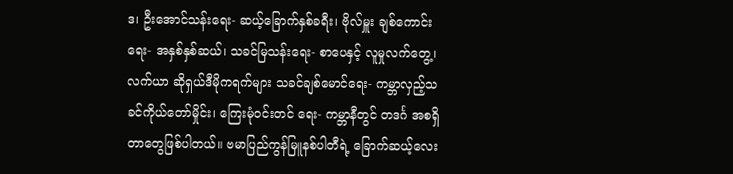ဒ၊ ဦးအောင်သန်းရေး- ဆယ့်ခြောက်နှစ်ခရီး၊ ဗိုလ်မှူး ချစ်ကောင်းရေး- အနှစ်နှစ်ဆယ်၊ သခင်မြသန်းရေး- စာပေနှင့် လူမှုလက်တွေ့၊ လက်ယာ ဆိုရှယ်ဒီမိုကရက်များ သခင်ချစ်မောင်ရေး- ကမ္ဘာလှည့်သခင်ကိုယ်တော်မှိုင်း၊ ကြေးမုံဝင်းတင် ရေး- ကမ္ဘာနီတွင် တဒင်္ဂ အစရှိတာတွေဖြစ်ပါတယ်။ ဗမာပြည်ကွန်မြူနစ်ပါတီရဲ့ ခြောက်ဆယ့်လေး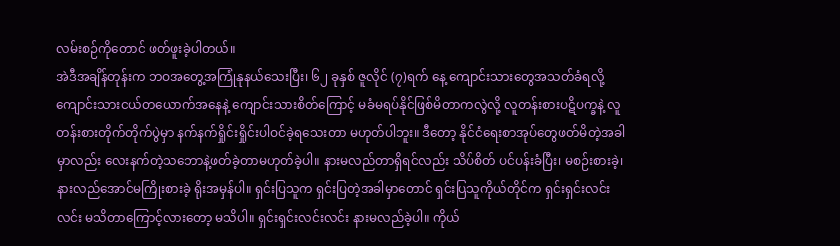လမ်းစဉ်ကိုတောင် ဖတ်ဖူးခဲ့ပါတယ်။
အဲဒီအချိန်တုန်းက ဘဝအတွေ့အကြုံနုနယ်သေးပြီး၊ ၆၂ ခုနှစ် ဇူလိုင် (၇)ရက် နေ့ ကျောင်းသားတွေအသတ်ခံရလို့ ကျောင်းသားငယ်တယောက်အနေနဲ့ ကျောင်းသားစိတ်ကြောင့် မခံမရပ်နိုင်ဖြစ်မိတာကလွဲလို့ လူတန်းစားပဋိပက္ခနဲ့ လူတန်းစားတိုက်တိုက်ပွဲမှာ နက်နက်ရှိုင်းရှိုင်းပါဝင်ခဲ့ရသေးတာ မဟုတ်ပါဘူး။ ဒီတော့ နိုင်ငံရေးစာအုပ်တွေဖတ်မိတဲ့အခါမှာလည်း လေးနက်တဲ့သဘောနဲ့ဖတ်ခဲ့တာမဟုတ်ခဲ့ပါ။ နားမလည်တာရှိရင်လည်း သိပ်စိတ် ပင်ပန်းခံပြီး၊ မစဉ်းစားခဲ့၊ နားလည်အောင်မကြိုးစားခဲ့ ရိုးအမှန်ပါ။ ရှင်းပြသူက ရှင်းပြတဲ့အခါမှာတောင် ရှင်းပြသူကိုယ်တိုင်က ရှင်းရှင်းလင်းလင်း မသိတာကြောင့်လားတော့ မသိပါ။ ရှင်းရှင်းလင်းလင်း နားမလည်ခဲ့ပါ။ ကိုယ်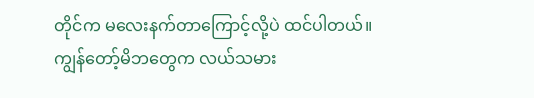တိုင်က မလေးနက်တာကြောင့်လို့ပဲ ထင်ပါတယ်။
ကျွန်တော့်မိဘတွေက လယ်သမား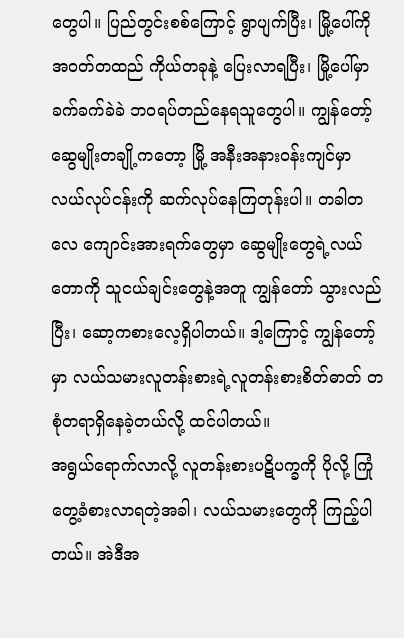တွေပါ။ ပြည်တွင်းစစ်ကြောင့် ရွာပျက်ပြီး၊ မြို့ပေါ်ကို အဝတ်တထည် ကိုယ်တခုနဲ့ ပြေးလာရပြီး၊ မြို့ပေါ်မှာ ခက်ခက်ခဲခဲ ဘဝရပ်တည်နေရသူတွေပါ။ ကျွန်တော့်ဆွေမျိုးတချို့ကတော့ မြို့ အနီးအနားဝန်းကျင်မှာ လယ်လုပ်ငန်းကို ဆက်လုပ်နေကြတုန်းပါ။ တခါတလေ ကျောင်းအားရက်တွေမှာ ဆွေမျိုးတွေရဲ့လယ်တောကို သူငယ်ချင်းတွေနဲ့အတူ ကျွန်တော် သွားလည်ပြီး၊ ဆော့ကစားလေ့ရှိပါတယ်။ ဒါ့ကြောင့် ကျွန်တော့်မှာ လယ်သမားလူတန်းစားရဲ့လူတန်းစားစိတ်ဓာတ် တစုံတရာရှိနေခဲ့တယ်လို့ ထင်ပါတယ်။
အရွယ်ရောက်လာလို့ လူတန်းစားပဋိပက္ခကို ပိုလို့ ကြုံတွေ့ခံစားလာရတဲ့အခါ၊ လယ်သမားတွေကို ကြည့်ပါတယ်။ အဲဒီအ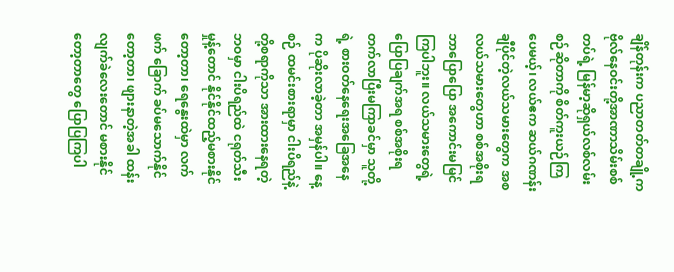ချိန်တုန်းက ပညာတတ်တချို့က ဗိုလ်နေဝင်းတို့အာဏာသိမ်းစစ်တပ်ရဲ့ မြန်မာ့ဆိုရှယ်လစ်လမ်းစဉ်ဆိုတာကို စိတ်ကူးယဉ်ကြပေမယ့်၊ လယ်ဧက ဆယ်ဂဏန်းချီပိုင်တဲ့လယ်သမားတွေက အစ လယ်သမားတွေဟာ စစ်အစိုးရ ဘာပြောပြော အကောင်းမမြင်ကြပါဘူး။ လယ်သမားတွေရဲ့ပြောပြချက်အရ စစ်အစိုးရတက်လာပြီးမကြာခင်မှာ သူတို့ရဲ့ စားဝတ်နေရေးအခြေအနေက ပိုဆိုးလာခဲ့တာ အမှန်ပါ။ နေ့စဉ် ထမင်းစားရာမှာ ငါးပိရည်နဲ့တို့စရာကိုသာ အားထားနေရတဲ့ဘဝမှာ ငါးပိရည်ထဲ ငရုတ်သီးမှုန့်တောင် နိုင်နိုင်ထည့်မစားနိုင်တော့တာ၊ ရေနွေးထဲမှာ လက်ဖက် ခြောက် ခပ်မသောက်နိုင်တော့တာ၊ ဖျားနာတဲ့အခါ ထန်းလျက်ခဲလေးတောင် မစားနိုင်တော့တာတွေ ပြောပြကြပါ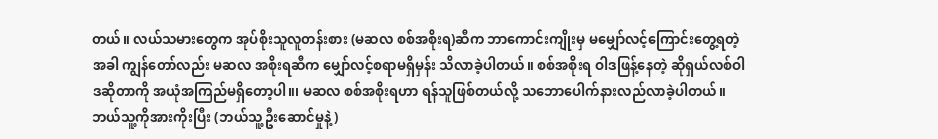တယ်။ လယ်သမားတွေက အုပ်စိုးသူလူတန်းစား (မဆလ စစ်အစိုးရ)ဆီက ဘာကောင်းကျိုးမှ မမျှော်လင့်ကြောင်းတွေ့ရတဲ့အခါ ကျွန်တော်လည်း မဆလ အစိုးရဆီက မျှော်လင့်စရာမရှိမှန်း သိလာခဲ့ပါတယ်။ စစ်အစိုးရ ဝါဒဖြန့်နေတဲ့ ဆိုရှယ်လစ်ဝါဒဆိုတာကို အယုံအကြည်မရှိတော့ပါ။၊ မဆလ စစ်အစိုးရဟာ ရန်သူဖြစ်တယ်လို့ သဘောပေါက်နားလည်လာခဲ့ပါတယ်။ ဘယ်သူ့ကိုအားကိုးပြီး (ဘယ်သူ့ဦးဆောင်မှုနဲ့)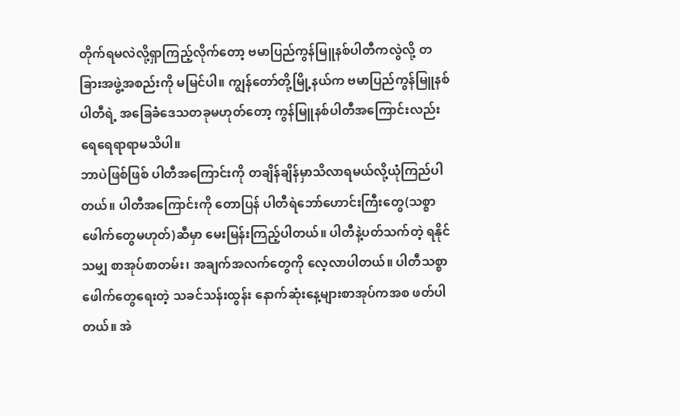တိုက်ရမလဲလို့ရှာကြည့်လိုက်တော့ ဗမာပြည်ကွန်မြူနစ်ပါတီကလွဲလို့ တခြားအဖွဲ့အစည်းကို မမြင်ပါ။ ကျွန်တော်တို့မြို့နယ်က ဗမာပြည်ကွန်မြူနစ်ပါတီရဲ့ အခြေခံဒေသတခုမဟုတ်တော့ ကွန်မြူနစ်ပါတီအကြောင်းလည်း ရေရေရာရာမသိပါ။
ဘာပဲဖြစ်ဖြစ် ပါတီအကြောင်းကို တချိန်ချိန်မှာသိလာရမယ်လို့ယုံကြည်ပါတယ်။ ပါတီအကြောင်းကို တောပြန် ပါတီရဲဘော်ဟောင်းကြီးတွေ(သစ္စာဖေါက်တွေမဟုတ်)ဆီမှာ မေးမြန်းကြည့်ပါတယ်။ ပါတီနဲ့ပတ်သက်တဲ့ ရနိုင်သမျှ စာအုပ်စာတမ်း၊ အချက်အလက်တွေကို လေ့လာပါတယ်။ ပါတီသစ္စာဖေါက်တွေရေးတဲ့ သခင်သန်းထွန်း နောက်ဆုံးနေ့များစာအုပ်ကအစ ဖတ်ပါတယ်။ အဲ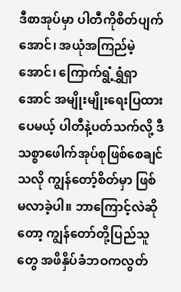ဒီစာအုပ်မှာ ပါတီကိုစိတ်ပျက်အောင်၊ အယုံအကြည်မဲ့အောင်၊ ကြောက်ရွံ့ရွှံရှာအောင် အမျိုးမျိုးရေးပြထားပေမယ့် ပါတီနဲ့ပတ်သက်လို့ ဒီသစ္စာဖေါက်အုပ်စုဖြစ်စေချင်သလို ကျွန်တော့်စိတ်မှာ ဖြစ်မလာခဲ့ပါ။ ဘာကြောင့်လဲဆိုတော့ ကျွန်တော်တို့ပြည်သူတွေ အဖိနှိပ်ခံဘဝကလွတ်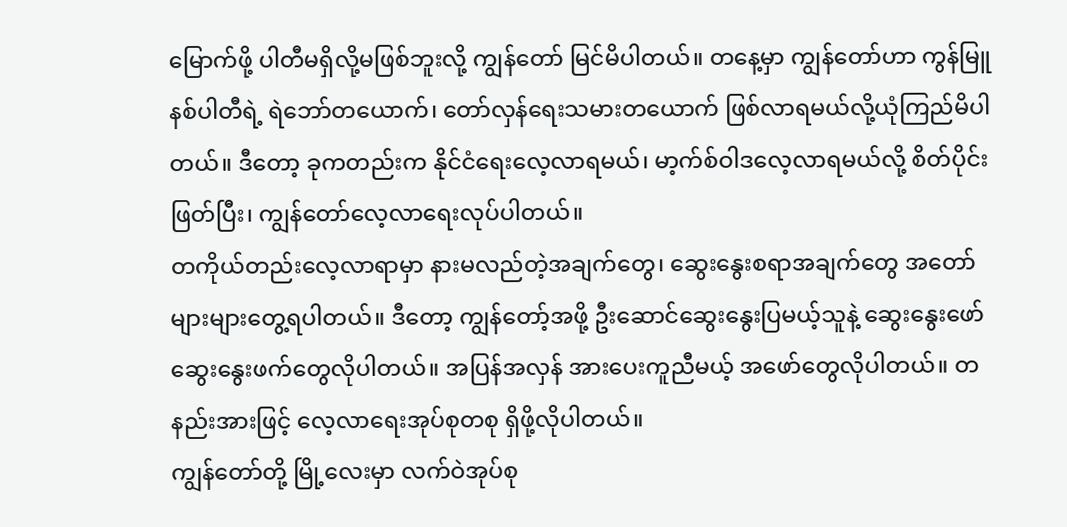မြောက်ဖို့ ပါတီမရှိလို့မဖြစ်ဘူးလို့ ကျွန်တော် မြင်မိပါတယ်။ တနေ့မှာ ကျွန်တော်ဟာ ကွန်မြူနစ်ပါတီရဲ့ ရဲဘော်တယောက်၊ တော်လှန်ရေးသမားတယောက် ဖြစ်လာရမယ်လို့ယုံကြည်မိပါတယ်။ ဒီတော့ ခုကတည်းက နိုင်ငံရေးလေ့လာရမယ်၊ မာ့က်စ်ဝါဒလေ့လာရမယ်လို့ စိတ်ပိုင်းဖြတ်ပြီး၊ ကျွန်တော်လေ့လာရေးလုပ်ပါတယ်။
တကိုယ်တည်းလေ့လာရာမှာ နားမလည်တဲ့အချက်တွေ၊ ဆွေးနွေးစရာအချက်တွေ အတော်များများတွေ့ရပါတယ်။ ဒီတော့ ကျွန်တော့်အဖို့ ဦးဆောင်ဆွေးနွေးပြမယ့်သူနဲ့ ဆွေးနွေးဖော်ဆွေးနွေးဖက်တွေလိုပါတယ်။ အပြန်အလှန် အားပေးကူညီမယ့် အဖော်တွေလိုပါတယ်။ တနည်းအားဖြင့် လေ့လာရေးအုပ်စုတစု ရှိဖို့လိုပါတယ်။
ကျွန်တော်တို့ မြို့လေးမှာ လက်ဝဲအုပ်စု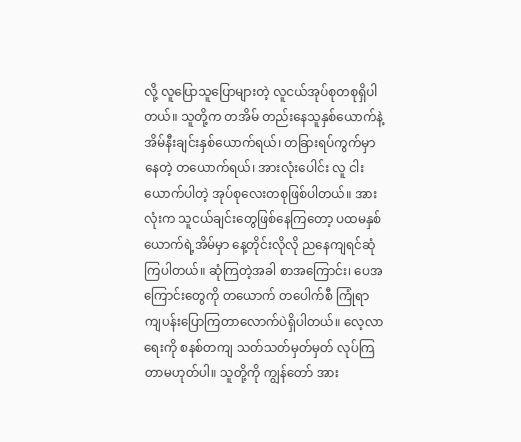လို့ လူပြောသူပြောများတဲ့ လူငယ်အုပ်စုတစုရှိပါတယ်။ သူတို့က တအိမ် တည်းနေသူနှစ်ယောက်နဲ့ အိမ်နီးချင်းနှစ်ယောက်ရယ်၊ တခြားရပ်ကွက်မှာနေတဲ့ တယောက်ရယ်၊ အားလုံးပေါင်း လူ ငါးယောက်ပါတဲ့ အုပ်စုလေးတစုဖြစ်ပါတယ်။ အားလုံးက သူငယ်ချင်းတွေဖြစ်နေကြတော့ ပထမနှစ်ယောက်ရဲ့အိမ်မှာ နေ့တိုင်းလိုလို ညနေကျရင်ဆုံကြပါတယ်။ ဆုံကြတဲ့အခါ စာအကြောင်း၊ ပေအကြောင်းတွေကို တယောက် တပေါက်စီ ကြုံရာကျပန်းပြောကြတာလောက်ပဲရှိပါတယ်။ လေ့လာရေးကို စနစ်တကျ သတ်သတ်မှတ်မှတ် လုပ်ကြတာမဟုတ်ပါ။ သူတို့ကို ကျွန်တော် အား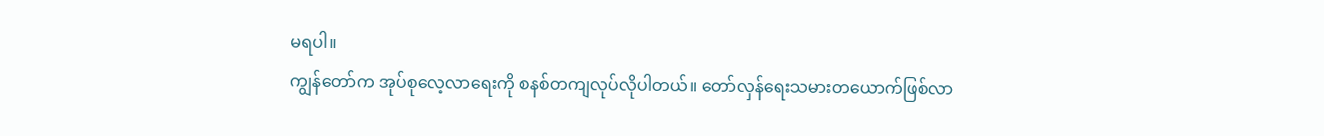မရပါ။
ကျွန်တော်က အုပ်စုလေ့လာရေးကို စနစ်တကျလုပ်လိုပါတယ်။ တော်လှန်ရေးသမားတယောက်ဖြစ်လာ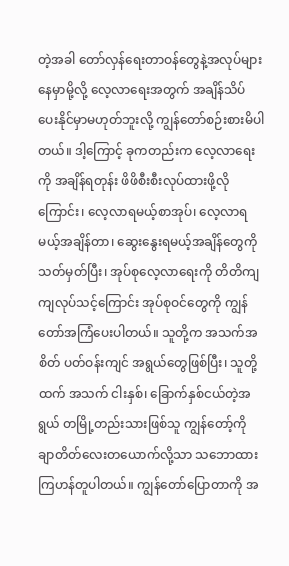တဲ့အခါ တော်လှန်ရေးတာဝန်တွေနဲ့အလုပ်များနေမှာမို့လို့ လေ့လာရေးအတွက် အချိန်သိပ်ပေးနိုင်မှာမဟုတ်ဘူးလို့ ကျွန်တော်စဉ်းစားမိပါတယ်။ ဒါ့ကြောင့် ခုကတည်းက လေ့လာရေးကို အချိန်ရတုန်း ဖိဖိစီးစီးလုပ်ထားဖို့လို ကြောင်း၊ လေ့လာရမယ့်စာအုပ်၊ လေ့လာရမယ့်အချိန်တာ၊ ဆွေးနွေးရမယ့်အချိန်တွေကို သတ်မှတ်ပြီး၊ အုပ်စုလေ့လာရေးကို တိတိကျကျလုပ်သင့်ကြောင်း အုပ်စုဝင်တွေကို ကျွန်တော်အကြံပေးပါတယ်။ သူတို့က အသက်အစိတ် ပတ်ဝန်းကျင် အရွယ်တွေဖြစ်ပြီး၊ သူတို့ထက် အသက် ငါးနှစ်၊ ခြောက်နှစ်ငယ်တဲ့အရွယ် တမြို့တည်းသားဖြစ်သူ ကျွန်တော့်ကို ချာတိတ်လေးတယောက်လို့သာ သဘောထားကြဟန်တူပါတယ်။ ကျွန်တော်ပြောတာကို အ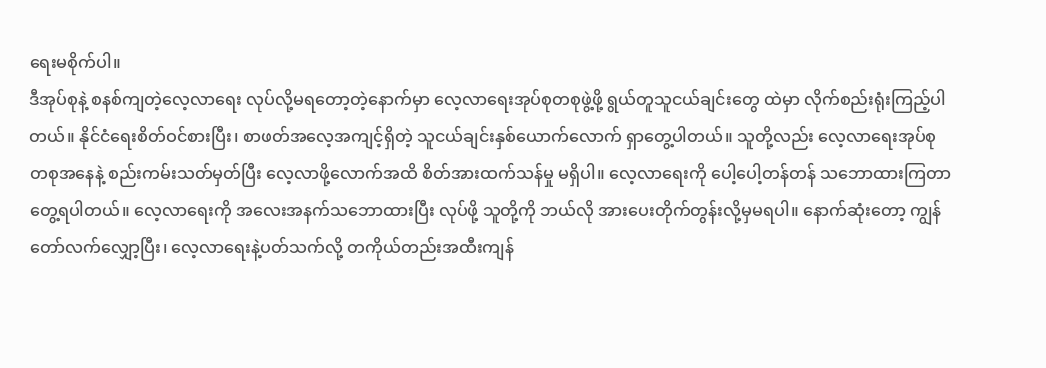ရေးမစိုက်ပါ။
ဒီအုပ်စုနဲ့ စနစ်ကျတဲ့လေ့လာရေး လုပ်လို့မရတော့တဲ့နောက်မှာ လေ့လာရေးအုပ်စုတစုဖွဲ့ဖို့ ရွယ်တူသူငယ်ချင်းတွေ ထဲမှာ လိုက်စည်းရုံးကြည့်ပါတယ်။ နိုင်ငံရေးစိတ်ဝင်စားပြီး၊ စာဖတ်အလေ့အကျင့်ရှိတဲ့ သူငယ်ချင်းနှစ်ယောက်လောက် ရှာတွေ့ပါတယ်။ သူတို့လည်း လေ့လာရေးအုပ်စုတစုအနေနဲ့ စည်းကမ်းသတ်မှတ်ပြီး လေ့လာဖို့လောက်အထိ စိတ်အားထက်သန်မှု မရှိပါ။ လေ့လာရေးကို ပေါ့ပေါ့တန်တန် သဘောထားကြတာတွေ့ရပါတယ်။ လေ့လာရေးကို အလေးအနက်သဘောထားပြီး လုပ်ဖို့ သူတို့ကို ဘယ်လို အားပေးတိုက်တွန်းလို့မှမရပါ။ နောက်ဆုံးတော့ ကျွန်တော်လက်လျှော့ပြီး၊ လေ့လာရေးနဲ့ပတ်သက်လို့ တကိုယ်တည်းအထီးကျန်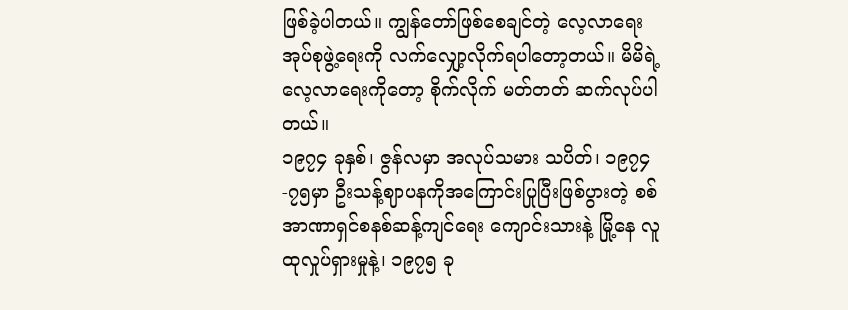ဖြစ်ခဲ့ပါတယ်။ ကျွန်တော်ဖြစ်စေချင်တဲ့ လေ့လာရေးအုပ်စုဖွဲ့ရေးကို လက်လျှော့လိုက်ရပါတော့တယ်။ မိမိရဲ့လေ့လာရေးကိုတော့ စိုက်လိုက် မတ်တတ် ဆက်လုပ်ပါတယ်။
၁၉၇၄ ခုနှစ်၊ ဇွန်လမှာ အလုပ်သမား သပိတ်၊ ၁၉၇၄-၇၅မှာ ဦးသန့်ဈာပနကိုအကြောင်းပြုပြီးဖြစ်ပွားတဲ့ စစ်အာဏာရှင်စနစ်ဆန့်ကျင်ရေး ကျောင်းသားနဲ့ မြို့နေ လူထုလှုပ်ရှားမှုနဲ့၊ ၁၉၇၅ ခု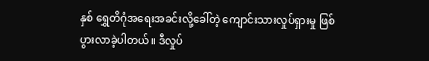နှစ် ရွှေတိဂုံအရေးအခင်းလို့ခေါ်တဲ့ ကျောင်းသားလှုပ်ရှားမှု ဖြစ်ပွားလာခဲ့ပါတယ်။ ဒီလှုပ်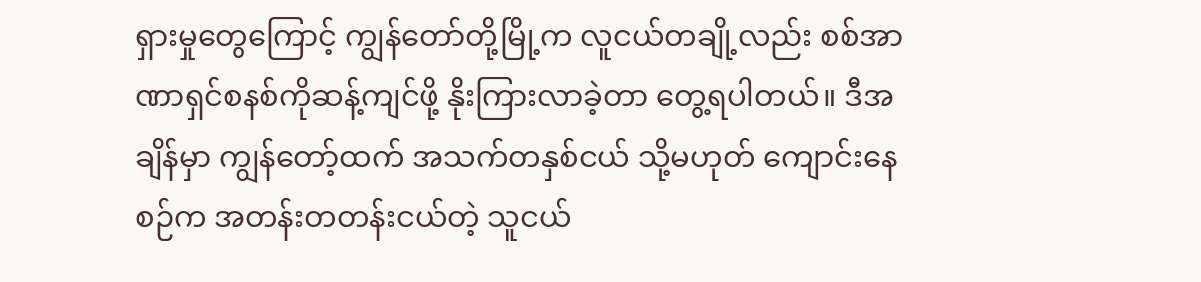ရှားမှုတွေကြောင့် ကျွန်တော်တို့မြို့က လူငယ်တချို့လည်း စစ်အာဏာရှင်စနစ်ကိုဆန့်ကျင်ဖို့ နိုးကြားလာခဲ့တာ တွေ့ရပါတယ်။ ဒီအချိန်မှာ ကျွန်တော့်ထက် အသက်တနှစ်ငယ် သို့မဟုတ် ကျောင်းနေစဉ်က အတန်းတတန်းငယ်တဲ့ သူငယ်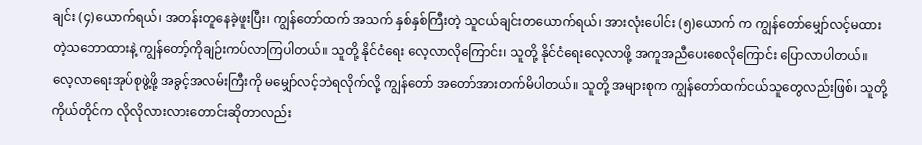ချင်း (၄)ယောက်ရယ်၊ အတန်းတူနေခဲ့ဖူးပြီး၊ ကျွန်တော်ထက် အသက် နှစ်နှစ်ကြီးတဲ့ သူငယ်ချင်းတယောက်ရယ်၊ အားလုံးပေါင်း (၅)ယောက် က ကျွန်တော်မျှော်လင့်မထားတဲ့သဘောထားနဲ့ ကျွန်တော့်ကိုချဉ်းကပ်လာကြပါတယ်။ သူတို့ နိုင်ငံရေး လေ့လာလိုကြောင်း၊ သူတို့ နိုင်ငံရေးလေ့လာဖို့ အကူအညီပေးစေလိုကြောင်း ပြောလာပါတယ်။
လေ့လာရေးအုပ်စုဖွဲ့ဖို့ အခွင့်အလမ်းကြီးကို မမျှော်လင့်ဘဲရလိုက်လို့ ကျွန်တော် အတော်အားတက်မိပါတယ်။ သူတို့ အများစုက ကျွန်တော်ထက်ငယ်သူတွေလည်းဖြစ်၊ သူတို့ကိုယ်တိုင်က လိုလိုလားလားတောင်းဆိုတာလည်း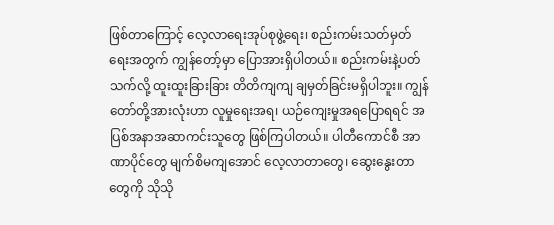ဖြစ်တာကြောင့် လေ့လာရေးအုပ်စုဖွဲ့ရေး၊ စည်းကမ်းသတ်မှတ်ရေးအတွက် ကျွန်တော့်မှာ ပြောအားရှိပါတယ်။ စည်းကမ်းနဲ့ပတ်သက်လို့ ထူးထူးခြားခြား တိတိကျကျ ချမှတ်ခြင်းမရှိပါဘူး။ ကျွန်တော်တို့အားလုံးဟာ လူမှုရေးအရ၊ ယဉ်ကျေးမှုအရပြောရရင် အပြစ်အနာအဆာကင်းသူတွေ ဖြစ်ကြပါတယ်။ ပါတီကောင်စီ အာဏာပိုင်တွေ မျက်စိမကျအောင် လေ့လာတာတွေ၊ ဆွေးနွေးတာတွေကို သိုသို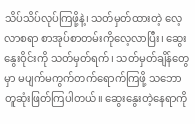သိပ်သိပ်လုပ်ကြဖို့နဲ့၊ သတ်မှတ်ထားတဲ့ လေ့လာစရာ စာအုပ်စာတမ်းကိုလေ့လာပြီး၊ ဆွေးနွေးဝိုင်းကို သတ်မှတ်ရက်၊ သတ်မှတ်ချိန်တွေမှာ မပျက်မကွက်တက်ရောက်ကြဖို့ သဘောတူဆုံးဖြတ်ကြပါတယ်။ ဆွေးနွေးတဲ့နေရာကို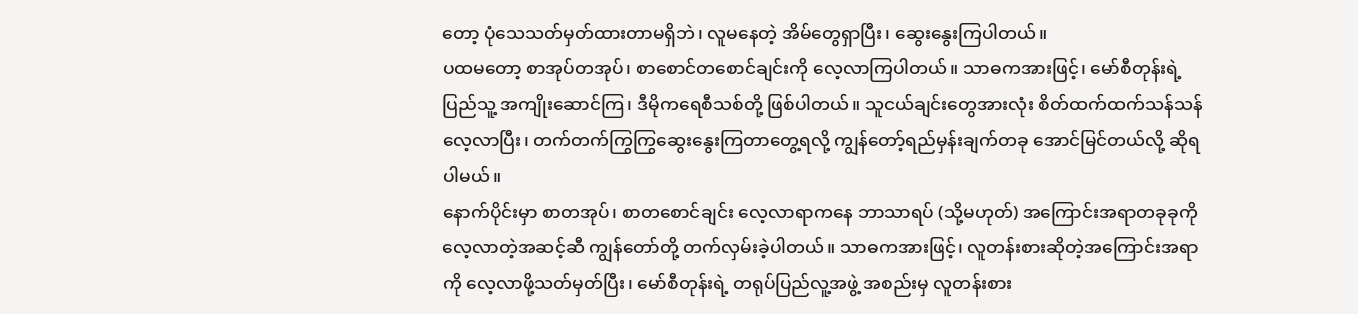တော့ ပုံသေသတ်မှတ်ထားတာမရှိဘဲ၊ လူမနေတဲ့ အိမ်တွေရှာပြီး၊ ဆွေးနွေးကြပါတယ်။
ပထမတော့ စာအုပ်တအုပ်၊ စာစောင်တစောင်ချင်းကို လေ့လာကြပါတယ်။ သာဓကအားဖြင့်၊ မော်စီတုန်းရဲ့ ပြည်သူ့ အကျိုးဆောင်ကြ၊ ဒီမိုကရေစီသစ်တို့ ဖြစ်ပါတယ်။ သူငယ်ချင်းတွေအားလုံး စိတ်ထက်ထက်သန်သန် လေ့လာပြီး၊ တက်တက်ကြွကြွဆွေးနွေးကြတာတွေ့ရလို့ ကျွန်တော့်ရည်မှန်းချက်တခု အောင်မြင်တယ်လို့ ဆိုရပါမယ်။
နောက်ပိုင်းမှာ စာတအုပ်၊ စာတစောင်ချင်း လေ့လာရာကနေ ဘာသာရပ် (သို့မဟုတ်) အကြောင်းအရာတခုခုကို လေ့လာတဲ့အဆင့်ဆီ ကျွန်တော်တို့ တက်လှမ်းခဲ့ပါတယ်။ သာဓကအားဖြင့်၊ လူတန်းစားဆိုတဲ့အကြောင်းအရာကို လေ့လာဖို့သတ်မှတ်ပြီး၊ မော်စီတုန်းရဲ့ တရုပ်ပြည်လူ့အဖွဲ့ အစည်းမှ လူတန်းစား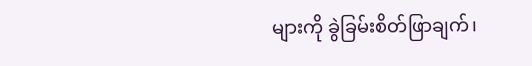များကို ခွဲခြမ်းစိတ်ဖြာချက်၊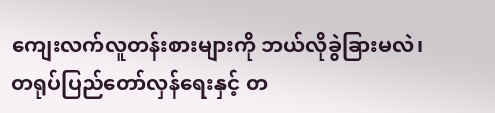ကျေးလက်လူတန်းစားများကို ဘယ်လိုခွဲခြားမလဲ၊ တရုပ်ပြည်တော်လှန်ရေးနှင့် တ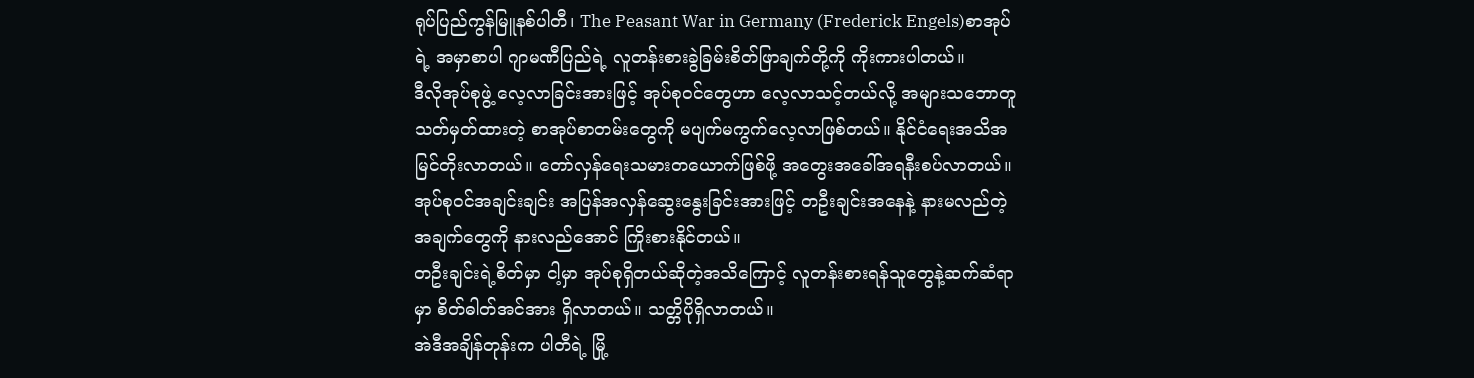ရုပ်ပြည်ကွန်မြူနစ်ပါတီ၊ The Peasant War in Germany (Frederick Engels)စာအုပ်ရဲ့ အမှာစာပါ ဂျာမဏီပြည်ရဲ့ လူတန်းစားခွဲခြမ်းစိတ်ဖြာချက်တို့ကို ကိုးကားပါတယ်။
ဒီလိုအုပ်စုဖွဲ့ လေ့လာခြင်းအားဖြင့် အုပ်စုဝင်တွေဟာ လေ့လာသင့်တယ်လို့ အများသဘောတူသတ်မှတ်ထားတဲ့ စာအုပ်စာတမ်းတွေကို မပျက်မကွက်လေ့လာဖြစ်တယ်။ နိုင်ငံရေးအသိအမြင်တိုးလာတယ်။ တော်လှန်ရေးသမားတယောက်ဖြစ်ဖို့ အတွေးအခေါ်အရနီးစပ်လာတယ်။
အုပ်စုဝင်အချင်းချင်း အပြန်အလှန်ဆွေးနွေးခြင်းအားဖြင့် တဦးချင်းအနေနဲ့ နားမလည်တဲ့အချက်တွေကို နားလည်အောင် ကြိုးစားနိုင်တယ်။
တဦးချင်းရဲ့စိတ်မှာ ငါ့မှာ အုပ်စုရှိတယ်ဆိုတဲ့အသိကြောင့် လူတန်းစားရန်သူတွေနဲ့ဆက်ဆံရာမှာ စိတ်ဓါတ်အင်အား ရှိလာတယ်။ သတ္တိပိုရှိလာတယ်။
အဲဒီအချိန်တုန်းက ပါတီရဲ့ မြို့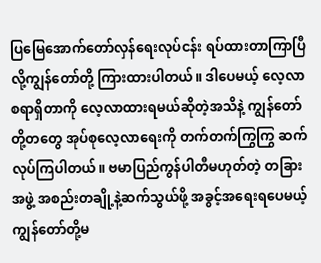ပြမြေအောက်တော်လှန်ရေးလုပ်ငန်း ရပ်ထားတာကြာပြီလို့ကျွန်တော်တို့ ကြားထားပါတယ်။ ဒါပေမယ့် လေ့လာစရာရှိတာကို လေ့လာထားရမယ်ဆိုတဲ့အသိနဲ့ ကျွန်တော်တို့တတွေ အုပ်စုလေ့လာရေးကို တက်တက်ကြွကြွ ဆက်လုပ်ကြပါတယ်။ ဗမာပြည်ကွန်ပါတီမဟုတ်တဲ့ တခြားအဖွဲ့ အစည်းတချို့နဲ့ဆက်သွယ်ဖို့ အခွင့်အရေးရပေမယ့် ကျွန်တော်တို့မ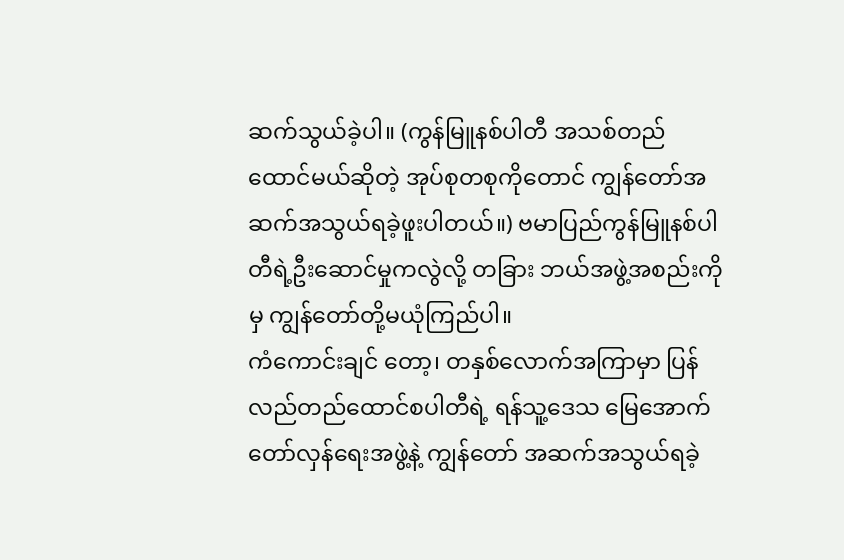ဆက်သွယ်ခဲ့ပါ။ (ကွန်မြူနစ်ပါတီ အသစ်တည်ထောင်မယ်ဆိုတဲ့ အုပ်စုတစုကိုတောင် ကျွန်တော်အဆက်အသွယ်ရခဲ့ဖူးပါတယ်။) ဗမာပြည်ကွန်မြူနစ်ပါတီရဲ့ဦးဆောင်မှုကလွဲလို့ တခြား ဘယ်အဖွဲ့အစည်းကိုမှ ကျွန်တော်တို့မယုံကြည်ပါ။
ကံကောင်းချင် တော့၊ တနှစ်လောက်အကြာမှာ ပြန်လည်တည်ထောင်စပါတီရဲ့ ရန်သူ့ဒေသ မြေအောက်တော်လှန်ရေးအဖွဲ့နဲ့ ကျွန်တော် အဆက်အသွယ်ရခဲ့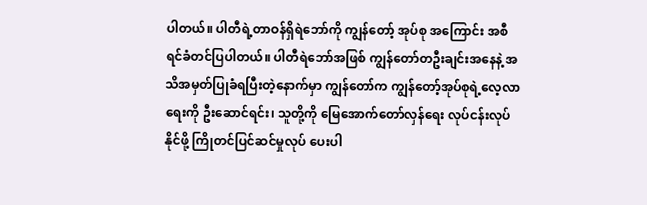ပါတယ်။ ပါတီရဲ့တာဝန်ရှိရဲဘော်ကို ကျွန်တော့် အုပ်စု အကြောင်း အစီရင်ခံတင်ပြပါတယ်။ ပါတီရဲဘော်အဖြစ် ကျွန်တော်တဦးချင်းအနေနဲ့ အသိအမှတ်ပြုခံရပြီးတဲ့နောက်မှာ ကျွန်တော်က ကျွန်တော့်အုပ်စုရဲ့လေ့လာရေးကို ဦးဆောင်ရင်း၊ သူတို့ကို မြေအောက်တော်လှန်ရေး လုပ်ငန်းလုပ်နိုင်ဖို့ ကြိုတင်ပြင်ဆင်မှုလုပ် ပေးပါ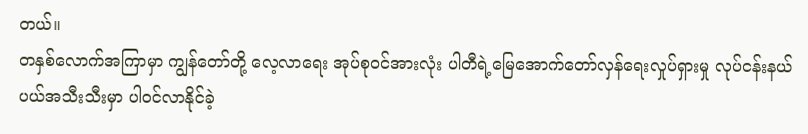တယ်။
တနှစ်လောက်အကြာမှာ ကျွန်တော်တို့ လေ့လာရေး အုပ်စုဝင်အားလုံး ပါတီရဲ့မြေအောက်တော်လှန်ရေးလှုပ်ရှားမှု လုပ်ငန်းနယ်ပယ်အသီးသီးမှာ ပါဝင်လာနိုင်ခဲ့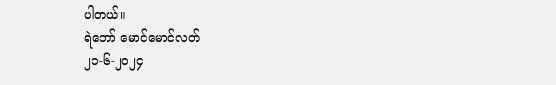ပါတယ်။
ရဲဘော် မောင်မောင်လတ်
၂၁-၆-၂၀၂၄